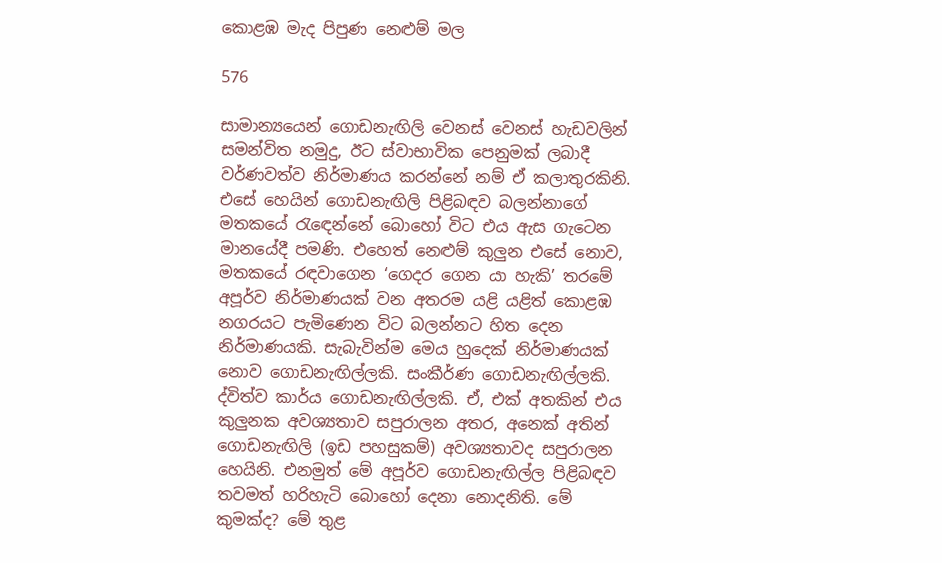කොළඹ මැද පිපුණ නෙළුම් මල

576

සාමාන්‍යයෙන් ගොඩනැඟිලි වෙනස් වෙනස් හැඩවලින් සමන්විත නමුදු, ඊට ස්වාභාවික පෙනුමක් ලබාදී වර්ණවත්ව නිර්මාණය කරන්නේ නම් ඒ කලාතුරකිනි. එසේ හෙයින් ගොඩනැඟිලි පිළිබඳව බලන්නාගේ මතකයේ රැඳෙන්නේ බොහෝ විට එය ඇස ගැටෙන මානයේදී පමණි. එහෙත් නෙළුම් කුලුන එසේ නොව, මතකයේ රඳවාගෙන ‘ගෙදර ගෙන යා හැකි’ තරමේ අපූර්ව නිර්මාණයක් වන අතරම යළි යළිත් කොළඹ නගරයට පැමිණෙන විට බලන්නට හිත දෙන නිර්මාණයකි. සැබැවින්ම මෙය හුදෙක් නිර්මාණයක් නොව ගොඩනැඟිල්ලකි. සංකීර්ණ ගොඩනැඟිල්ලකි. ද්විත්ව කාර්ය ගොඩනැඟිල්ලකි. ඒ, එක් අතකින් එය කුලුනක අවශ්‍යතාව සපුරාලන අතර, අනෙක් අතින් ගොඩනැඟිලි (ඉඩ පහසුකම්) අවශ්‍යතාවද සපුරාලන හෙයිනි. එනමුත් මේ අපූර්ව ගොඩනැඟිල්ල පිළිබඳව තවමත් හරිහැටි බොහෝ දෙනා නොදනිති. මේ කුමක්ද? මේ තුළ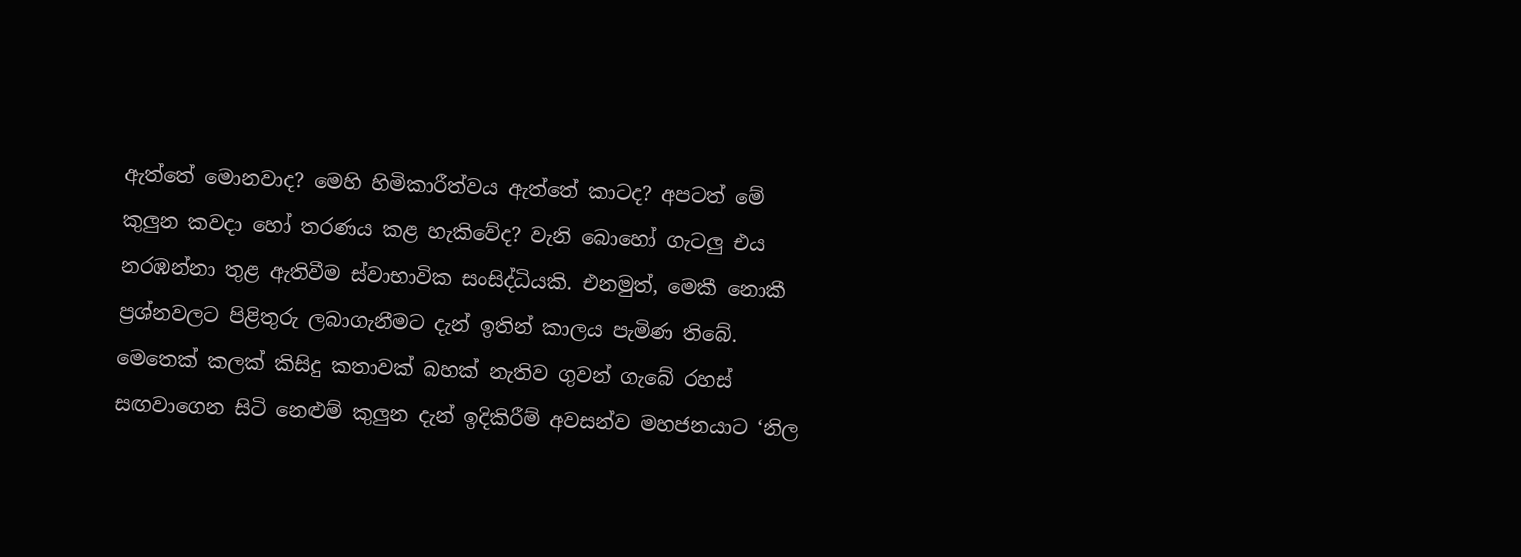ඇත්තේ මොනවාද? මෙහි හිමිකාරීත්වය ඇත්තේ කාටද? අපටත් මේ කුලුන කවදා හෝ තරණය කළ හැකිවේද? වැනි බොහෝ ගැටලු එය නරඹන්නා තුළ ඇතිවීම ස්වාභාවික සංසිද්ධියකි. එනමුත්, මෙකී නොකී ප්‍රශ්නවලට පිළිතුරු ලබාගැනීමට දැන් ඉතින් කාලය පැමිණ තිබේ. මෙතෙක් කලක් කිසිදු කතාවක් බහක් නැතිව ගුවන් ගැබේ රහස් සඟවාගෙන සිටි නෙළුම් කුලුන දැන් ඉදිකිරීම් අවසන්ව මහජනයාට ‘නිල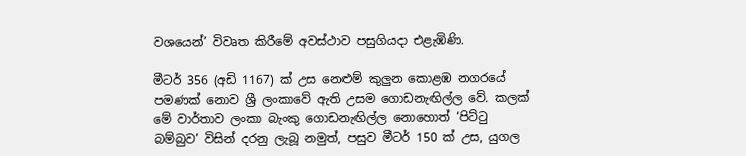වශයෙන්’ විවෘත කිරීමේ අවස්ථාව පසුගියදා එළැඹිණි.

මීටර් 356 (අඩි 1167) ක් උස නෙළුම් කුලුන කොළඹ නගරයේ පමණක් නොව ශ්‍රී ලංකාවේ ඇති උසම ගොඩනැඟිල්ල වේ. කලක් මේ වාර්තාව ලංකා බැංකු ගොඩනැඟිල්ල නොහොත් ‘පිට්ටු බම්බුව’ විසින් දරනු ලැබූ නමුත්, පසුව මීටර් 150 ක් උස, යුගල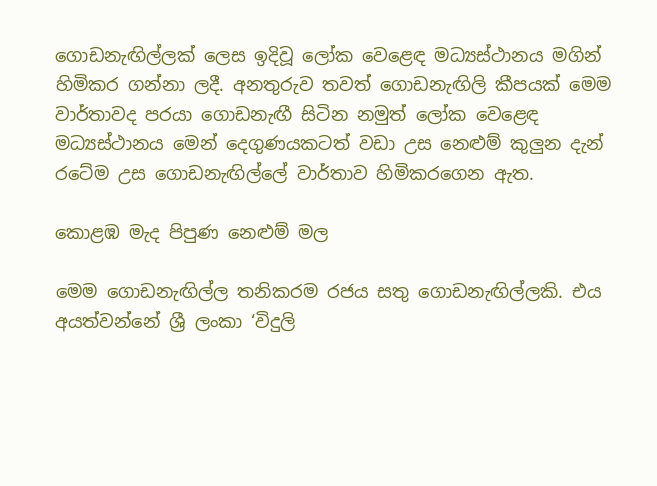ගොඩනැඟිල්ලක් ලෙස ඉදිවූ ලෝක වෙළෙඳ මධ්‍යස්ථානය මගින් හිමිකර ගන්නා ලදී. අනතුරුව තවත් ගොඩනැඟිලි කීපයක් මෙම වාර්තාවද පරයා ගොඩනැඟී සිටින නමුත් ලෝක වෙළෙඳ මධ්‍යස්ථානය මෙන් දෙගුණයකටත් වඩා උස නෙළුම් කුලුන දැන් රටේම උස ගොඩනැඟිල්ලේ වාර්තාව හිමිකරගෙන ඇත.

කොළඹ මැද පිපුණ නෙළුම් මල

මෙම ගොඩනැඟිල්ල තනිකරම රජය සතු ගොඩනැඟිල්ලකි. එය අයත්වන්නේ ශ්‍රී ලංකා ‘විදුලි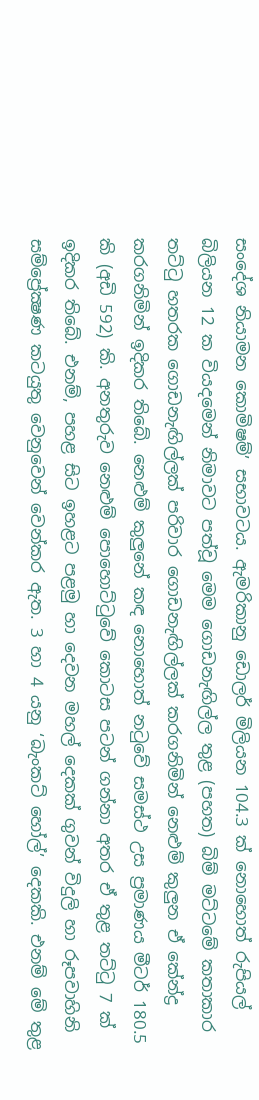සංදේශ නියාමන කොමිෂම්’ සභාවටය. ඇමරිකානු ඩොලර් මිලියන 104.3 ක් නොහොත් රුපියල් බිලියන 12 ක වියදමෙන් නිමාවට පත්වූ මෙම ගොඩනැඟිල්ල තුළ (පහත) බිම් මට්ටමේ කතාකාර තට්ටු හතරක ගොඩනැඟිල්ලක් පරිවාර ගොඩනැඟිල්ලක් කරගනිමින් නෙළුම් කුලුන ඒ කේන්ද්‍ර කරගනිමින් ඉදිකර තිබේ. නෙළුම් කුලුනේ කඳ නොහොත් නටුවේ සමස්ථ උස ප්‍රමාණය මීටර් 180.5 කි (අඩි 592) කි. අනතුරුව නෙළුම් පොහොට්ටුවේ කොටස පටන් ගන්නා අතර ඒ තුළ තට්ටු 7 ක් ඉදිකර තිබේ. එනම්, පහළ සිට ඉහළට පළමු හා දෙවන මහල් දෙකක් ගුවන් විදුලි හා රූපවාහිනි සම්ප්‍රේක්‍ෂණ කටයුතු වෙනුවෙන් වෙන්කර ඇත. 3 හා 4 යනු ‘බැංකට් හෝල්’ දෙකකි. එනම් මේ තුළ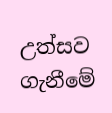උත්සව ගැනීමේ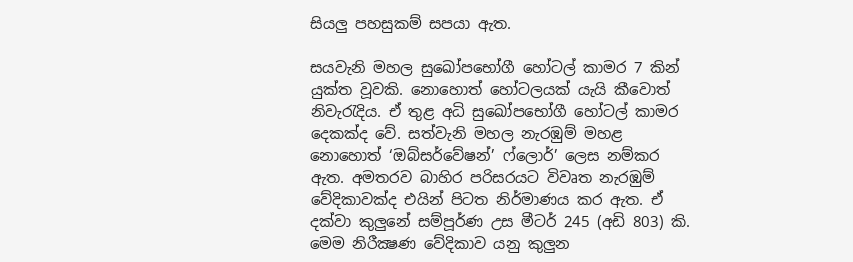සියලු පහසුකම් සපයා ඇත.

සයවැනි මහල සුඛෝපභෝගී හෝටල් කාමර 7 කින් යුක්ත වූවකි. නොහොත් හෝටලයක් යැයි කීවොත් නිවැරැදිය. ඒ තුළ අධි සුඛෝපභෝගී හෝටල් කාමර දෙකක්ද වේ. සත්වැනි මහල නැරඹුම් මහළ නොහොත් ‘ඔබ්සර්වේෂන්’ ෆ්ලොර්’ ලෙස නම්කර ඇත. අමතරව බාහිර පරිසරයට විවෘත නැරඹුම් වේදිකාවක්ද එයින් පිටත නිර්මාණය කර ඇත. ඒ දක්වා කුලුනේ සම්පූර්ණ උස මීටර් 245 (අඩි 803) කි. මෙම නිරීක්‍ෂණ වේදිකාව යනු කුලුන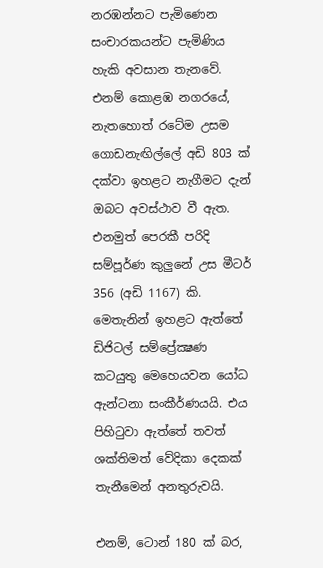නරඹන්නට පැමිණෙන සංචාරකයන්ට පැමිණිය හැකි අවසාන තැනවේ. එනම් කොළඹ නගරයේ, නැතහොත් රටේම උසම ගොඩනැඟිල්ලේ අඩි 803 ක් දක්වා ඉහළට නැගීමට දැන් ඔබට අවස්ථාව වී ඇත. එනමුත් පෙරකී පරිදි සම්පූර්ණ කුලුනේ උස මීටර් 356 (අඩි 1167) කි. මෙතැනින් ඉහළට ඇත්තේ ඩිජිටල් සම්ප්‍රේක්‍ෂණ කටයුතු මෙහෙයවන යෝධ ඇන්ටනා සංකීර්ණයයි. එය පිහිටුවා ඇත්තේ තවත් ශක්තිමත් වේදිකා දෙකක් තැනීමෙන් අනතුරුවයි.

එනම්, ටොන් 180 ක් බර,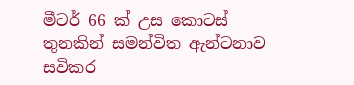මීටර් 66 ක් උස කොටස් තුනකින් සමන්විත ඇන්ටනාව සවිකර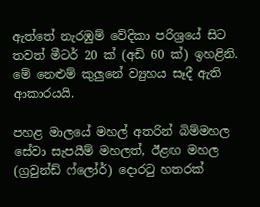ඇත්තේ නැරඹුම් වේදිකා පරිශ්‍රයේ සිට තවත් මීටර් 20 ක් (අඩි 60 ක්) ඉහළිනි. මේ නෙළුම් කුලුනේ ව්‍යුහය සෑදී ඇති ආකාරයයි.

පහළ මාලයේ මහල් අතරින් බිම්මහල සේවා සැපයීම් මහලත්, ඊළඟ මහල (ග්‍රවුන්ඩ් ෆ්ලෝර්) දොරටු හතරක්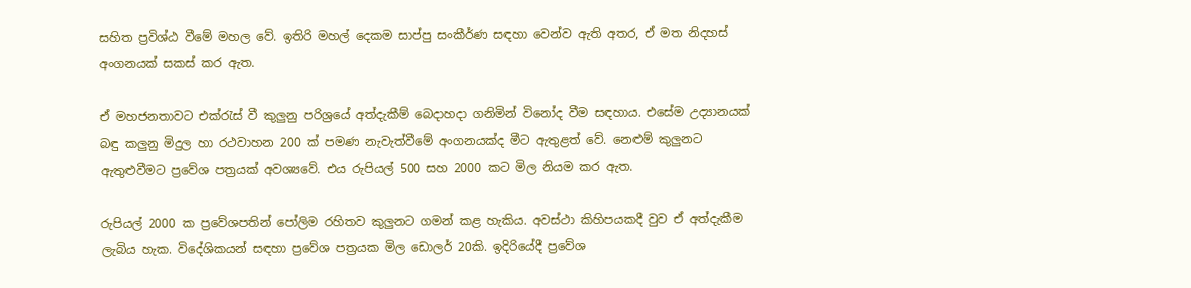සහිත ප්‍රවිශ්ඨ වීමේ මහල වේ. ඉතිරි මහල් දෙකම සාප්පු සංකීර්ණ සඳහා වෙන්ව ඇති අතර, ඒ මත නිදහස් අංගනයක් සකස් කර ඇත.

ඒ මහජනතාවට එක්රැස් වී කුලුනු පරිශ්‍රයේ අත්දැකීම් බෙදාහදා ගනිමින් විනෝද වීම සඳහාය. එසේම උද්‍යානයක් බඳු කලුනු මිදුල හා රථවාහන 200 ක් පමණ නැවැත්වීමේ අංගනයක්ද මීට ඇතුළත් වේ. නෙළුම් කුලුනට ඇතුළුවීමට ප්‍රවේශ පත්‍රයක් අවශ්‍යවේ. එය රුපියල් 500 සහ 2000 කට මිල නියම කර ඇත.

රුපියල් 2000 ක ප්‍රවේශපතින් පෝලිම රහිතව කුලුනට ගමන් කළ හැකිය. අවස්ථා කිහිපයකදී වුව ඒ අත්දැකීම ලැබිය හැක. විදේශිකයන් සඳහා ප්‍රවේශ පත්‍රයක මිල ඩොලර් 20කි. ඉදිරියේදී ප්‍රවේශ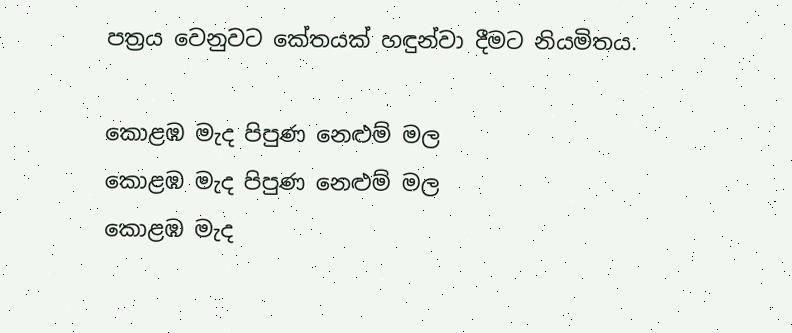පත්‍රය වෙනුවට කේතයක් හඳුන්වා දීමට නියමිතය.

කොළඹ මැද පිපුණ නෙළුම් මල
කොළඹ මැද පිපුණ නෙළුම් මල
කොළඹ මැද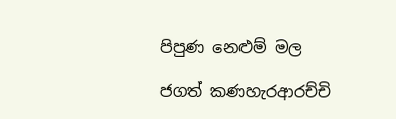පිපුණ නෙළුම් මල

ජගත් කණහැරආරච්චි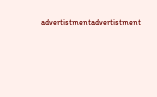advertistmentadvertistment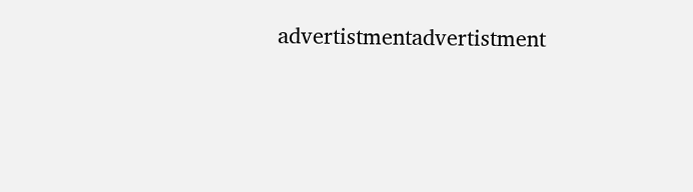advertistmentadvertistment